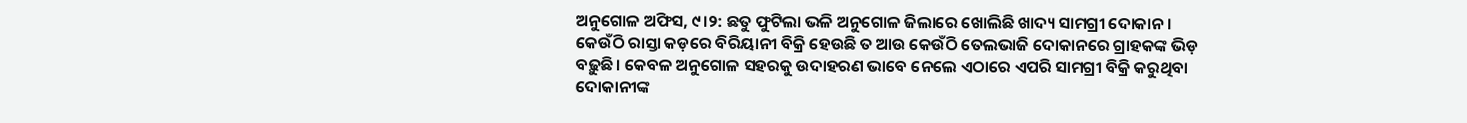ଅନୁଗୋଳ ଅଫିସ, ୯।୨: ଛତୁ ଫୁଟିଲା ଭଳି ଅନୁଗୋଳ ଜିଲାରେ ଖୋଲିଛି ଖାଦ୍ୟ ସାମଗ୍ରୀ ଦୋକାନ। କେଉଁଠି ରାସ୍ତା କଡ଼ରେ ବିରିୟାନୀ ବିକ୍ରି ହେଉଛି ତ ଆଉ କେଉଁଠି ତେଲଭାଜି ଦୋକାନରେ ଗ୍ରାହକଙ୍କ ଭିଡ଼ ବଢ଼ୁଛି। କେବଳ ଅନୁଗୋଳ ସହରକୁ ଉଦାହରଣ ଭାବେ ନେଲେ ଏଠାରେ ଏପରି ସାମଗ୍ରୀ ବିକ୍ରି କରୁଥିବା ଦୋକାନୀଙ୍କ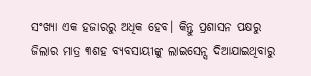ସଂଖ୍ୟା ଏକ ହଜାରରୁ ଅଧିକ ହେବ। କିନ୍ତୁ ପ୍ରଶାସନ ପକ୍ଷରୁ ଜିଲାର ମାତ୍ର ୩ଶହ ବ୍ୟବସାୟୀଙ୍କୁ ଲାଇସେନ୍ସ ଦିଆଯାଇଥିବାରୁ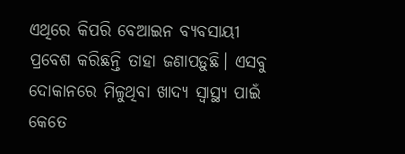ଏଥିରେ କିପରି ବେଆଇନ ବ୍ୟବସାୟୀ ପ୍ରବେଶ କରିଛନ୍ତି ତାହା ଜଣାପଡ଼ୁଛି। ଏସବୁ ଦୋକାନରେ ମିଳୁଥିବା ଖାଦ୍ୟ ସ୍ବାସ୍ଥ୍ୟ ପାଇଁ କେତେ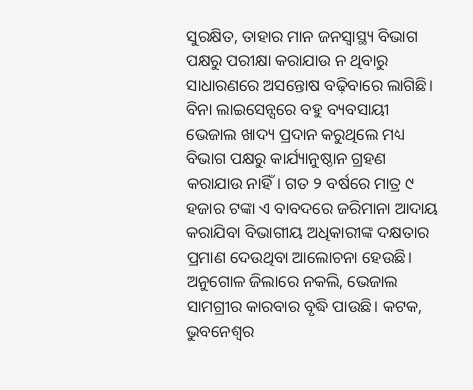ସୁରକ୍ଷିତ, ତାହାର ମାନ ଜନସ୍ବାସ୍ଥ୍ୟ ବିଭାଗ ପକ୍ଷରୁ ପରୀକ୍ଷା କରାଯାଉ ନ ଥିବାରୁ ସାଧାରଣରେ ଅସନ୍ତୋଷ ବଢ଼ିବାରେ ଲାଗିଛି। ବିନା ଲାଇସେନ୍ସରେ ବହୁ ବ୍ୟବସାୟୀ ଭେଜାଲ ଖାଦ୍ୟ ପ୍ରଦାନ କରୁଥିଲେ ମଧ୍ୟ ବିଭାଗ ପକ୍ଷରୁ କାର୍ଯ୍ୟାନୁଷ୍ଠାନ ଗ୍ରହଣ କରାଯାଉ ନାହିଁ। ଗତ ୨ ବର୍ଷରେ ମାତ୍ର ୯ ହଜାର ଟଙ୍କା ଏ ବାବଦରେ ଜରିମାନା ଆଦାୟ କରାଯିବା ବିଭାଗୀୟ ଅଧିକାରୀଙ୍କ ଦକ୍ଷତାର ପ୍ରମାଣ ଦେଉଥିବା ଆଲୋଚନା ହେଉଛି।
ଅନୁଗୋଳ ଜିଲାରେ ନକଲି, ଭେଜାଲ ସାମଗ୍ରୀର କାରବାର ବୃଦ୍ଧି ପାଉଛି। କଟକ, ଭୁବନେଶ୍ୱର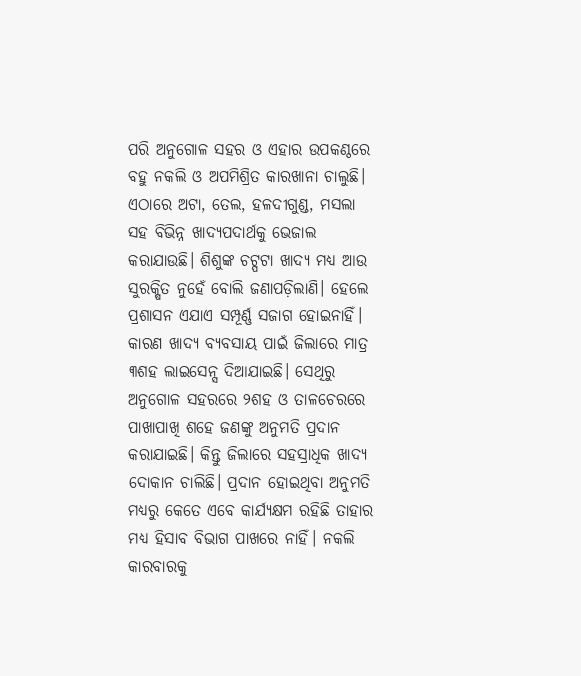ପରି ଅନୁଗୋଳ ସହର ଓ ଏହାର ଉପକଣ୍ଠରେ ବହୁ ନକଲି ଓ ଅପମିଶ୍ରିତ କାରଖାନା ଚାଲୁଛି। ଏଠାରେ ଅଟା, ତେଲ, ହଳଦୀଗୁଣ୍ଡ, ମସଲା ସହ ବିଭିନ୍ନ ଖାଦ୍ୟପଦାର୍ଥକୁ ଭେଜାଲ କରାଯାଉଛି। ଶିଶୁଙ୍କ ଚଟ୍ପଟା ଖାଦ୍ୟ ମଧ୍ୟ ଆଉ ସୁରକ୍ଷିତ ନୁହେଁ ବୋଲି ଜଣାପଡ଼ିଲାଣି। ହେଲେ ପ୍ରଶାସନ ଏଯାଏ ସମ୍ପୂର୍ଣ୍ଣ ସଜାଗ ହୋଇନାହିଁ। କାରଣ ଖାଦ୍ୟ ବ୍ୟବସାୟ ପାଇଁ ଜିଲାରେ ମାତ୍ର ୩ଶହ ଲାଇସେନ୍ସ ଦିଆଯାଇଛି। ସେଥିରୁ ଅନୁଗୋଳ ସହରରେ ୨ଶହ ଓ ତାଳଚେରରେ ପାଖାପାଖି ଶହେ ଜଣଙ୍କୁ ଅନୁମତି ପ୍ରଦାନ କରାଯାଇଛି। କିନ୍ତୁ ଜିଲାରେ ସହସ୍ରାଧିକ ଖାଦ୍ୟ ଦୋକାନ ଚାଲିଛି। ପ୍ରଦାନ ହୋଇଥିବା ଅନୁମତି ମଧ୍ୟରୁ କେତେ ଏବେ କାର୍ଯ୍ୟକ୍ଷମ ରହିଛି ତାହାର ମଧ୍ୟ ହିସାବ ବିଭାଗ ପାଖରେ ନାହିଁ। ନକଲି କାରବାରକୁ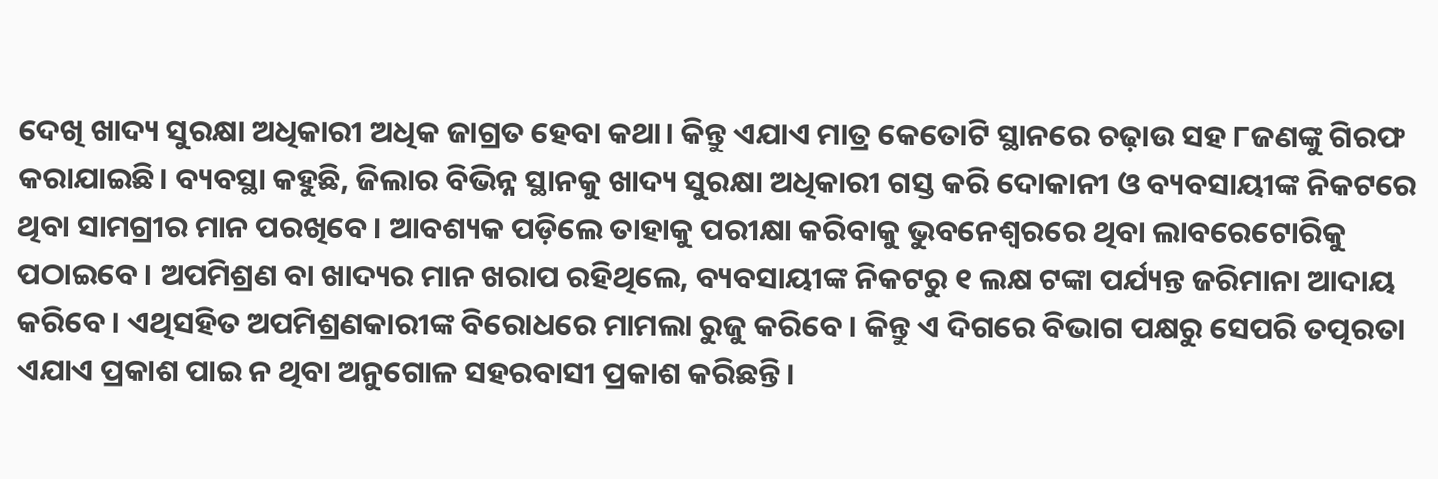ଦେଖି ଖାଦ୍ୟ ସୁରକ୍ଷା ଅଧିକାରୀ ଅଧିକ ଜାଗ୍ରତ ହେବା କଥା। କିନ୍ତୁ ଏଯାଏ ମାତ୍ର କେତୋଟି ସ୍ଥାନରେ ଚଢ଼ାଉ ସହ ୮ଜଣଙ୍କୁ ଗିରଫ କରାଯାଇଛି। ବ୍ୟବସ୍ଥା କହୁଛି, ଜିଲାର ବିଭିନ୍ନ ସ୍ଥାନକୁ ଖାଦ୍ୟ ସୁରକ୍ଷା ଅଧିକାରୀ ଗସ୍ତ କରି ଦୋକାନୀ ଓ ବ୍ୟବସାୟୀଙ୍କ ନିକଟରେ ଥିବା ସାମଗ୍ରୀର ମାନ ପରଖିବେ। ଆବଶ୍ୟକ ପଡ଼ିଲେ ତାହାକୁ ପରୀକ୍ଷା କରିବାକୁ ଭୁବନେଶ୍ୱରରେ ଥିବା ଲାବରେଟୋରିକୁ ପଠାଇବେ। ଅପମିଶ୍ରଣ ବା ଖାଦ୍ୟର ମାନ ଖରାପ ରହିଥିଲେ, ବ୍ୟବସାୟୀଙ୍କ ନିକଟରୁ ୧ ଲକ୍ଷ ଟଙ୍କା ପର୍ଯ୍ୟନ୍ତ ଜରିମାନା ଆଦାୟ କରିବେ। ଏଥିସହିତ ଅପମିଶ୍ରଣକାରୀଙ୍କ ବିରୋଧରେ ମାମଲା ରୁଜୁ କରିବେ। କିନ୍ତୁ ଏ ଦିଗରେ ବିଭାଗ ପକ୍ଷରୁ ସେପରି ତତ୍ପରତା ଏଯାଏ ପ୍ରକାଶ ପାଇ ନ ଥିବା ଅନୁଗୋଳ ସହରବାସୀ ପ୍ରକାଶ କରିଛନ୍ତି।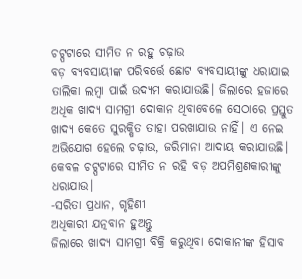ଚଟ୍ପଟାରେ ସୀମିତ ନ ରହୁ ଚଢ଼ାଉ
ବଡ଼ ବ୍ୟବସାୟୀଙ୍କ ପରିବର୍ତ୍ତେ ଛୋଟ ବ୍ୟବସାୟୀଙ୍କୁ ଧରାଯାଇ ତାଲିକା ଲମ୍ବା ପାଇଁ ଉଦ୍ୟମ କରାଯାଉଛି। ଜିଲାରେ ହଜାରେ ଅଧିକ ଖାଦ୍ୟ ସାମଗ୍ରୀ ଦୋକାନ ଥିବାବେଳେ ସେଠାରେ ପ୍ରସ୍ତୁତ ଖାଦ୍ୟ କେତେ ସୁରକ୍ଷିତ ତାହା ପରଖାଯାଉ ନାହିଁ। ଏ ନେଇ ଅଭିଯୋଗ ହେଲେ ଚଢ଼ାଉ, ଜରିମାନା ଆଦାୟ କରାଯାଉଛି। କେବଳ ଚଟ୍ପଟାରେ ସୀମିତ ନ ରହି ବଡ଼ ଅପମିଶ୍ରଣକାରୀଙ୍କୁ ଧରାଯାଉ।
-ସରିତା ପ୍ରଧାନ, ଗୃହିଣୀ
ଅଧିକାରୀ ଯତ୍ନବାନ ହୁଅନ୍ତୁ
ଜିଲାରେ ଖାଦ୍ୟ ସାମଗ୍ରୀ ବିକ୍ରି କରୁଥିବା ଦୋକାନୀଙ୍କ ହିସାବ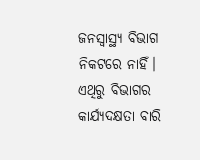ଜନସ୍ବାସ୍ଥ୍ୟ ବିଭାଗ ନିକଟରେ ନାହିଁ। ଏଥିରୁ ବିଭାଗର କାର୍ଯ୍ୟଦକ୍ଷତା ବାରି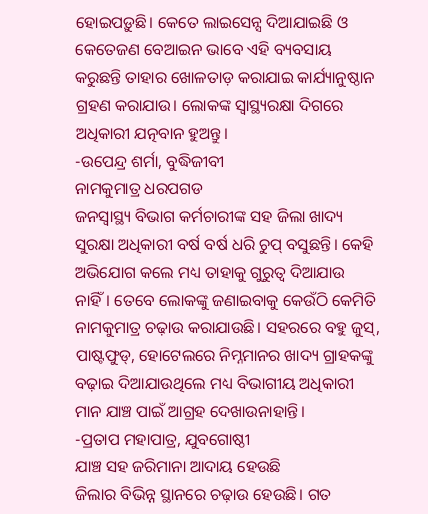ହୋଇପଡ଼ୁଛି। କେତେ ଲାଇସେନ୍ସ ଦିଆଯାଇଛି ଓ କେତେଜଣ ବେଆଇନ ଭାବେ ଏହି ବ୍ୟବସାୟ କରୁଛନ୍ତି ତାହାର ଖୋଳତାଡ଼ କରାଯାଇ କାର୍ଯ୍ୟାନୁଷ୍ଠାନ ଗ୍ରହଣ କରାଯାଉ। ଲୋକଙ୍କ ସ୍ବାସ୍ଥ୍ୟରକ୍ଷା ଦିଗରେ ଅଧିକାରୀ ଯତ୍ନବାନ ହୁଅନ୍ତୁ।
-ଉପେନ୍ଦ୍ର ଶର୍ମା, ବୁଦ୍ଧିଜୀବୀ
ନାମକୁମାତ୍ର ଧରପଗଡ
ଜନସ୍ବାସ୍ଥ୍ୟ ବିଭାଗ କର୍ମଚାରୀଙ୍କ ସହ ଜିଲା ଖାଦ୍ୟ ସୁରକ୍ଷା ଅଧିକାରୀ ବର୍ଷ ବର୍ଷ ଧରି ଚୁପ୍ ବସୁଛନ୍ତି। କେହି ଅଭିଯୋଗ କଲେ ମଧ୍ୟ ତାହାକୁ ଗୁରୁତ୍ୱ ଦିଆଯାଉ ନାହିଁ। ତେବେ ଲୋକଙ୍କୁ ଜଣାଇବାକୁ କେଉଁଠି କେମିତି ନାମକୁମାତ୍ର ଚଢ଼ାଉ କରାଯାଉଛି। ସହରରେ ବହୁ ଜୁସ୍, ପାଷ୍ଟଫୁଡ୍, ହୋଟେଲରେ ନିମ୍ନମାନର ଖାଦ୍ୟ ଗ୍ରାହକଙ୍କୁ ବଢ଼ାଇ ଦିଆଯାଉଥିଲେ ମଧ୍ୟ ବିଭାଗୀୟ ଅଧିକାରୀ ମାନ ଯାଞ୍ଚ ପାଇଁ ଆଗ୍ରହ ଦେଖାଉନାହାନ୍ତି।
-ପ୍ରତାପ ମହାପାତ୍ର, ଯୁବଗୋଷ୍ଠୀ
ଯାଞ୍ଚ ସହ ଜରିମାନା ଆଦାୟ ହେଉଛି
ଜିଲାର ବିଭିନ୍ନ ସ୍ଥାନରେ ଚଢ଼ାଉ ହେଉଛି। ଗତ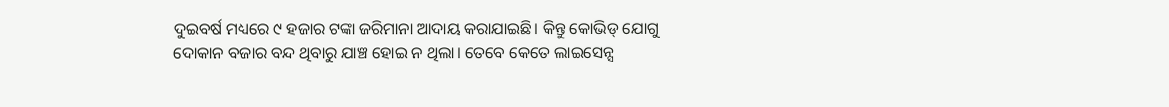ଦୁଇବର୍ଷ ମଧ୍ୟରେ ୯ ହଜାର ଟଙ୍କା ଜରିମାନା ଆଦାୟ କରାଯାଇଛି। କିନ୍ତୁ କୋଭିଡ୍ ଯୋଗୁ ଦୋକାନ ବଜାର ବନ୍ଦ ଥିବାରୁ ଯାଞ୍ଚ ହୋଇ ନ ଥିଲା। ତେବେ କେତେ ଲାଇସେନ୍ସ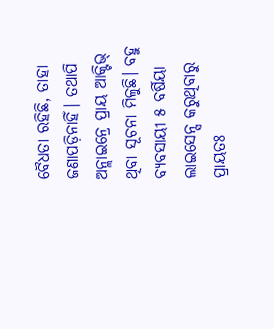ବୈଧତା ରହିଛି, ତାହା ଜଣାପଡ଼ିନାହିଁ। ତଥାପି ଅନ୍ଲାଇନ୍ରେ ପ୍ରାୟ ଆକ୍ଟିଭ୍ ଥିବା ସୂଚନା ମିଳୁଛି। ବହୁ ବ୍ୟବସାୟୀ ୫ ବର୍ଷିୟା ଲାଇସେନ୍ସ କରୁଥିବାରୁ ପ୍ରାୟତଃ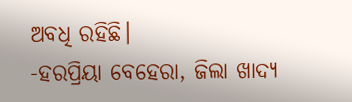ଅବଧି ରହିଛି।
-ହରପ୍ରିୟା ବେହେରା, ଜିଲା ଖାଦ୍ୟ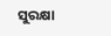ସୁରକ୍ଷା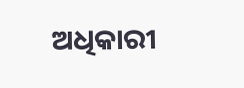ଅଧିକାରୀ